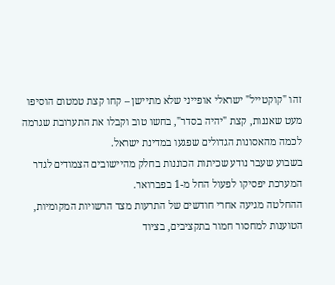זהו "קוקטייל" ישראלי אופייני שלא מתיישן – קחו קצת טמטום הוסיפו מעט שאננות, קצת "יהיה בסדר", בחשו טוב וקבלו את התערובת שגרמה לכמה מהאסונות הגדולים שפגעו במדינת ישראל.
בשבוע שעבר נודע שכיתות הכוננות בחלק מהיישובים הצמודים לגדר המערכת יפסיקו לפעול החל מ-1 בפברואר.
ההחלטה מגיעה אחרי חודשים של התרעות מצד הרשויות המקומיות, הטוענות למחסור חמור בתקציבים, בציוד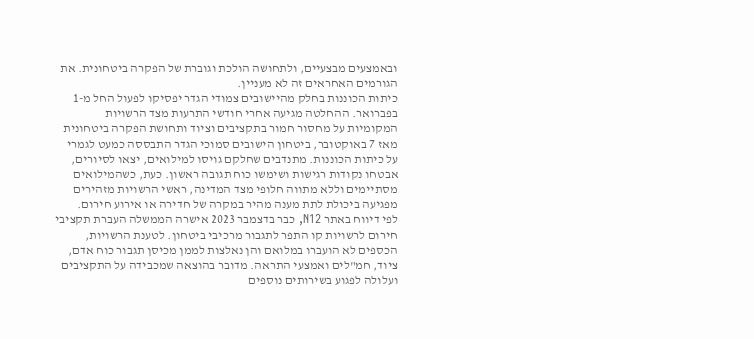ובאמצעים מבצעיים, ולתחושה הולכת וגוברת של הפקרה ביטחונית. את הגורמים האחראים זה לא מעניין.
כיתות הכוננות בחלק מהיישובים צמודי הגדר יפסיקו לפעול החל מ-1 בפברואר. ההחלטה מגיעה אחרי חודשי התרעות מצד הרשויות המקומיות על מחסור חמור בתקציבים וציוד ותחושת הפקרה ביטחונית
מאז 7 באוקטובר, ביטחון הישובים סמוכי הגדר התבססה כמעט לגמרי על כיתות הכוננות. מתנדבים שחלקם גויסו למילואים, יצאו לסיורים, אבטחו נקודות רגישות ושימשו כוח תגובה ראשון. כעת, כשהמילואים מסתיימים וללא מתווה חלופי מצד המדינה, ראשי הרשויות מזהירים מפגיעה ביכולת לתת מענה מהיר במקרה של חדירה או אירוע חירום.
לפי דיווח באתר N12, כבר בדצמבר 2023 אישרה הממשלה העברת תקציבי חירום לרשויות קו התפר לתגבור מרכיבי ביטחון. לטענת הרשויות, הכספים לא הועברו במלואם והן נאלצות לממן מכיסן תגבור כוח אדם, ציוד, חמ"לים ואמצעי התראה. מדובר בהוצאה שמכבידה על התקציבים ועלולה לפגוע בשירותים נוספים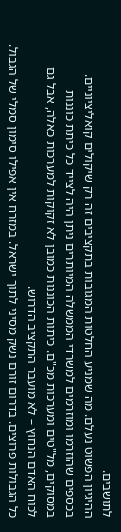לתושבים.
ההיגיון הפשוט נעלם. מה שמניע החלטות המגובות בתקציבים זה רק שיקולים קואליציוניים. בכספים שהוזרמו ומוזרמים למשרדי הממשלה המיותרים ניתן היה לצייד כל כיתת כוננות במסוקים, מל"טים ומערכות מכ"ם. כיתות הכוננות כמובן לא זקוקות למערכות כאלה, אבל גם לכוח האדם הנחוץ – לא מועבר התקציב הדרוש.
כל הגבולות פרוצים. בדרום זורם נשק מסיני לתוך ישראל. במזרח אין אפילו סימון סמלי של הגבול.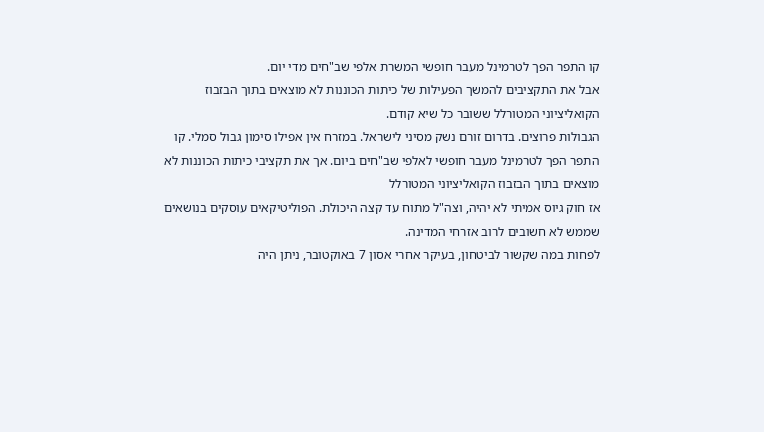קו התפר הפך לטרמינל מעבר חופשי המשרת אלפי שב"חים מדי יום.
אבל את התקציבים להמשך הפעילות של כיתות הכוננות לא מוצאים בתוך הבזבוז הקואליציוני המטורלל ששובר כל שיא קודם.
הגבולות פרוצים. בדרום זורם נשק מסיני לישראל. במזרח אין אפילו סימון גבול סמלי. קו התפר הפך לטרמינל מעבר חופשי לאלפי שב"חים ביום. אך את תקציבי כיתות הכוננות לא מוצאים בתוך הבזבוז הקואליציוני המטורלל
אז חוק גיוס אמיתי לא יהיה, וצה"ל מתוח עד קצה היכולת. הפוליטיקאים עוסקים בנושאים שממש לא חשובים לרוב אזרחי המדינה.
לפחות במה שקשור לביטחון, בעיקר אחרי אסון 7 באוקטובר, ניתן היה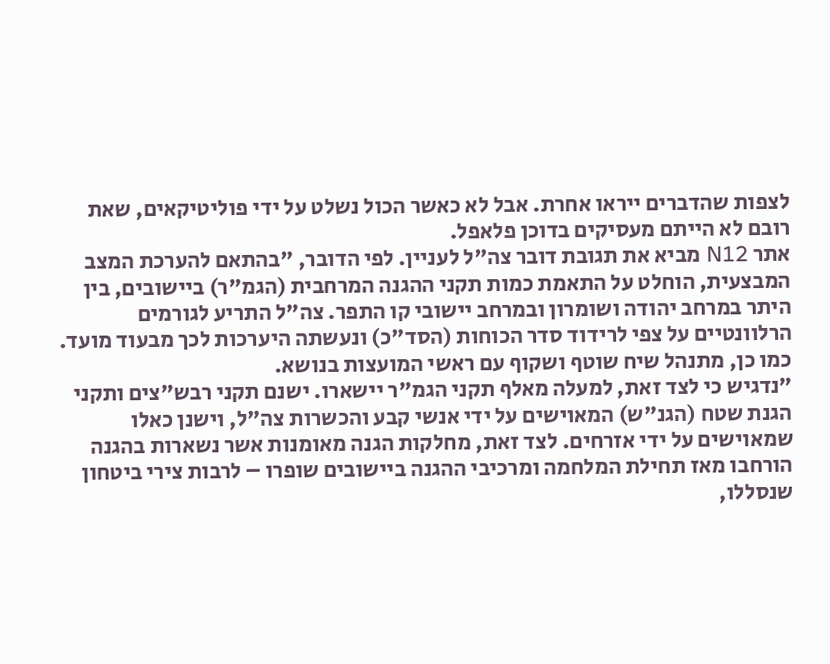לצפות שהדברים ייראו אחרת. אבל לא כאשר הכול נשלט על ידי פוליטיקאים, שאת רובם לא הייתם מעסיקים בדוכן פלאפל.
אתר N12 מביא את תגובת דובר צה"ל לעניין. לפי הדובר, "בהתאם להערכת המצב המבצעית, הוחלט על התאמת כמות תקני ההגנה המרחבית (הגמ"ר) ביישובים, בין היתר במרחב יהודה ושומרון ובמרחב יישובי קו התפר. צה"ל התריע לגורמים הרלוונטיים על צפי לרידוד סדר הכוחות (הסד"כ) ונעשתה היערכות לכך מבעוד מועד. כמו כן, מתנהל שיח שוטף ושקוף עם ראשי המועצות בנושא.
"נדגיש כי לצד זאת, למעלה מאלף תקני הגמ"ר יישארו. ישנם תקני רבש"צים ותקני הגנת שטח (הגנ"ש) המאוישים על ידי אנשי קבע והכשרות צה"ל, וישנן כאלו שמאוישים על ידי אזרחים. לצד זאת, מחלקות הגנה מאומנות אשר נשארות בהגנה הורחבו מאז תחילת המלחמה ומרכיבי ההגנה ביישובים שופרו – לרבות צירי ביטחון שנסללו,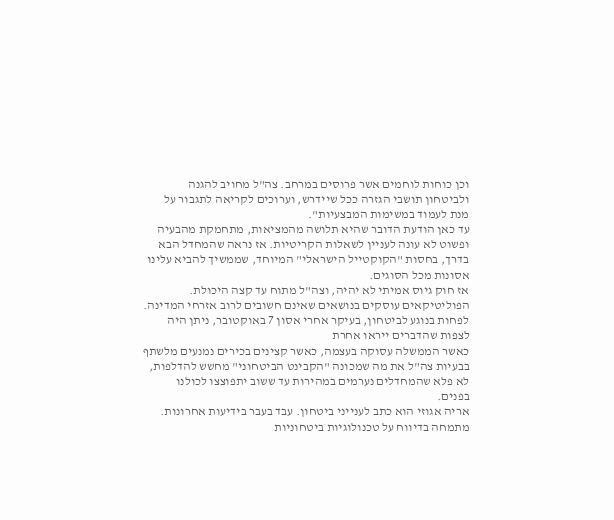וכן כוחות לוחמים אשר פרוסים במרחב. צה"ל מחויב להגנה ולביטחון תושבי הגזרה ככל שיידרש, וערוכים לקריאה לתגבור על מנת לעמוד במשימות המבצעיות".
עד כאן הודעת הדובר שהיא תלושה מהמציאות, מתחמקת מהבעיה ופשוט לא עונה לעניין לשאלות הקריטיות. אז נראה שהמחדל הבא בדרך, בחסות "הקוקטייל הישראלי" המיוחד, שממשיך להביא עלינו אסונות מכל הסוגים.
אז חוק גיוס אמיתי לא יהיה, וצה"ל מתוח עד קצה היכולת. הפוליטיקאים עוסקים בנושאים שאינם חשובים לרוב אזרחי המדינה. לפחות בנוגע לביטחון, בעיקר אחרי אסון 7 באוקטובר, ניתן היה לצפות שהדברים ייראו אחרת
כאשר הממשלה עסוקה בעצמה, כאשר קצינים בכירים נמנעים מלשתף בבעיות צה"ל את מה שמכונה "הקבינט הביטחוני" מחשש להדלפות, לא פלא שהמחדלים נערמים במהירות עד ששוב יתפוצצו לכולנו בפנים.
אריה אגוזי הוא כתב לענייני ביטחון. עבד בעבר בידיעות אחרונות. מתמחה בדיווח על טכנולוגיות ביטחוניות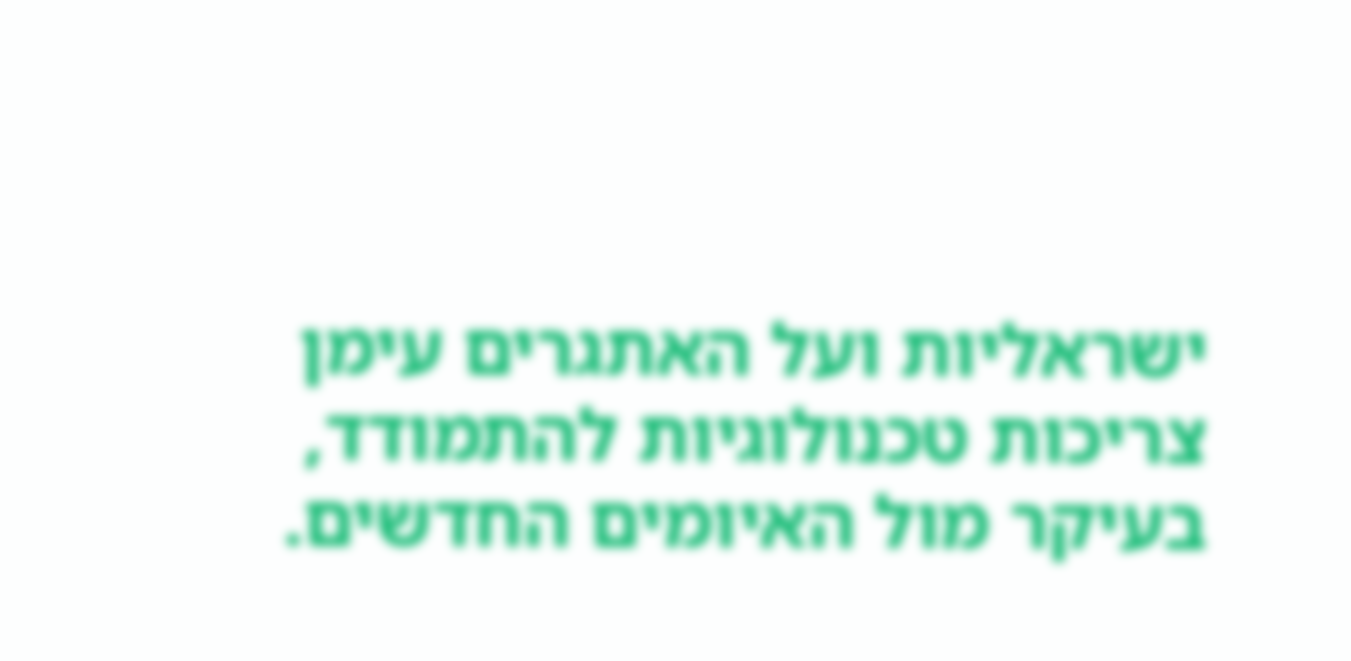ישראליות ועל האתגרים עימן צריכות טכנולוגיות להתמודד, בעיקר מול האיומים החדשים.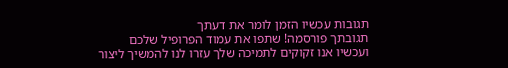תגובות עכשיו הזמן לומר את דעתך
תגובתך פורסמה! שתפו את עמוד הפרופיל שלכם
ועכשיו אנו זקוקים לתמיכה שלך עזרו לנו להמשיך ליצור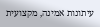עיתונות אמינה, מקצועית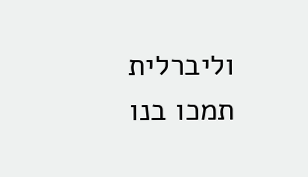וליברלית
תמכו בנו